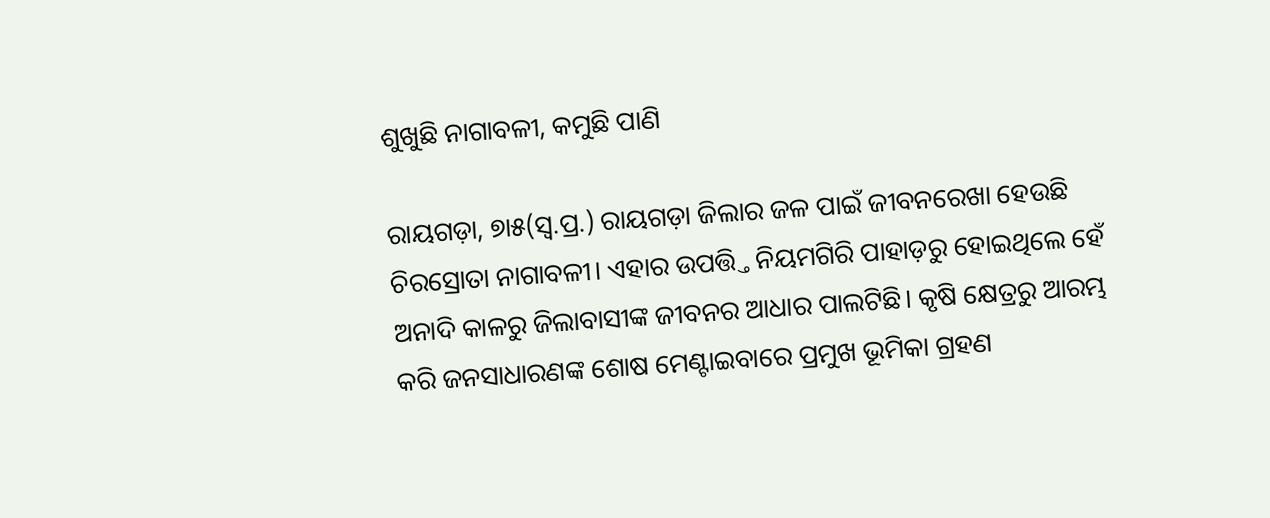ଶୁଖୁଛି ନାଗାବଳୀ, କମୁଛି ପାଣି

ରାୟଗଡ଼ା, ୭ା୫(ସ୍ବ.ପ୍ର.) ରାୟଗଡ଼ା ଜିଲାର ଜଳ ପାଇଁ ଜୀବନରେଖା ହେଉଛି ଚିରସ୍ରୋତା ନାଗାବଳୀ। ଏହାର ଉପତ୍ତ୍ତି ନିୟମଗିରି ପାହାଡ଼ରୁ ହୋଇଥିଲେ ହେଁ ଅନାଦି କାଳରୁ ଜିଲାବାସୀଙ୍କ ଜୀବନର ଆଧାର ପାଲଟିଛି। କୃଷି କ୍ଷେତ୍ରରୁ ଆରମ୍ଭ କରି ଜନସାଧାରଣଙ୍କ ଶୋଷ ମେଣ୍ଟାଇବାରେ ପ୍ରମୁଖ ଭୂମିକା ଗ୍ରହଣ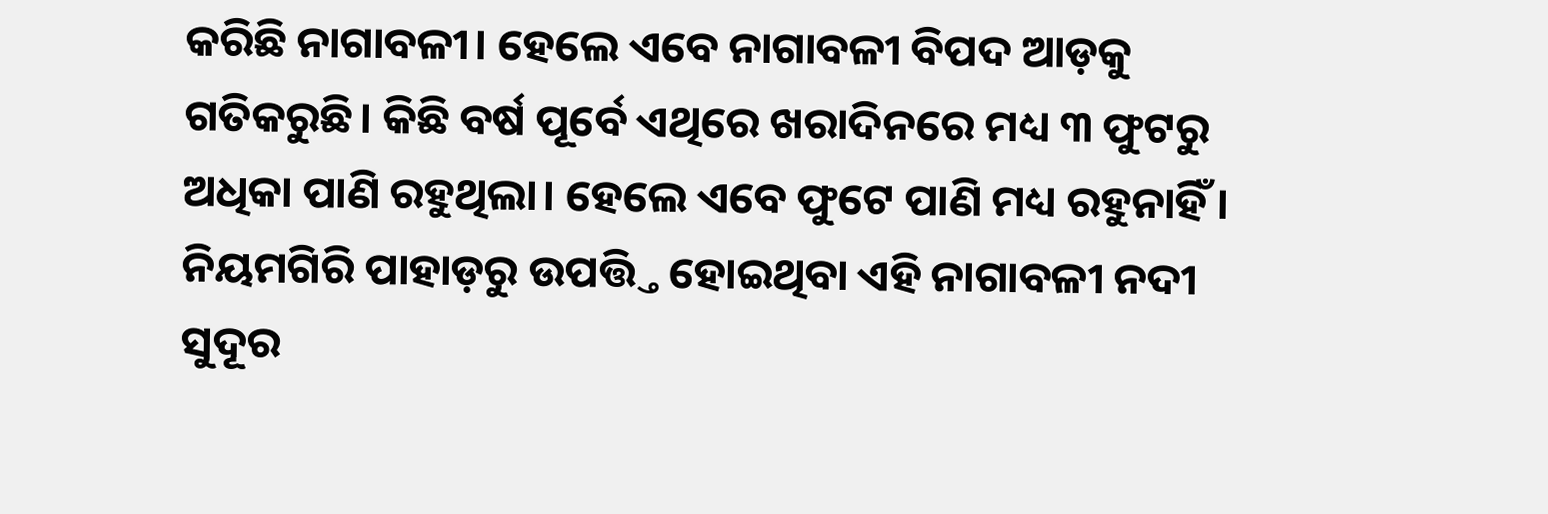କରିଛି ନାଗାବଳୀ। ହେଲେ ଏବେ ନାଗାବଳୀ ବିପଦ ଆଡ଼କୁ ଗତିକରୁଛି। କିଛି ବର୍ଷ ପୂର୍ବେ ଏଥିରେ ଖରାଦିନରେ ମଧ୍ୟ ୩ ଫୁଟରୁ ଅଧିକା ପାଣି ରହୁଥିଲା। ହେଲେ ଏବେ ଫୁଟେ ପାଣି ମଧ୍ୟ ରହୁନାହିଁ। ନିୟମଗିରି ପାହାଡ଼ରୁ ଉପତ୍ତ୍ତି ହୋଇଥିବା ଏହି ନାଗାବଳୀ ନଦୀ ସୁଦୂର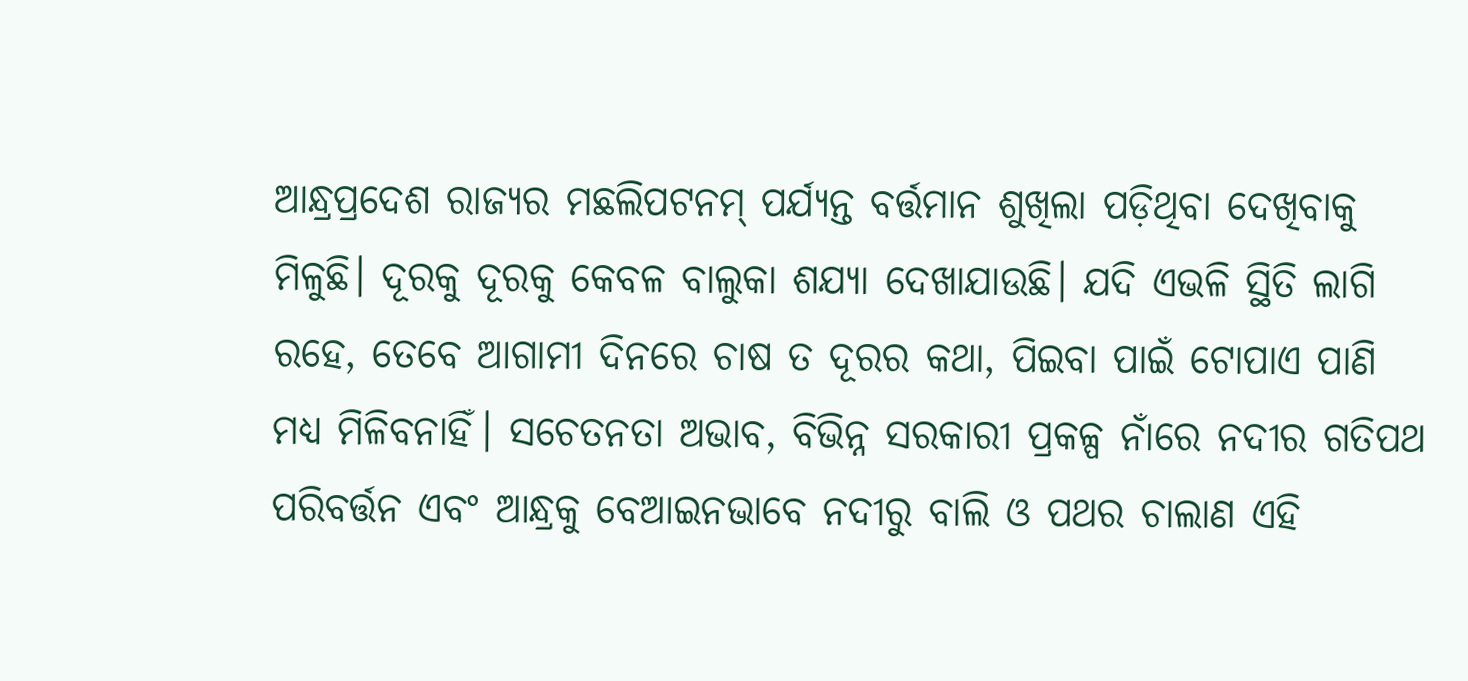ଆନ୍ଧ୍ରପ୍ରଦେଶ ରାଜ୍ୟର ମଛଲିପଟନମ୍‌ ପର୍ଯ୍ୟନ୍ତ ବର୍ତ୍ତମାନ ଶୁଖିଲା ପଡ଼ିଥିବା ଦେଖିବାକୁ ମିଳୁଛି। ଦୂରକୁ ଦୂରକୁ କେବଳ ବାଲୁକା ଶଯ୍ୟା ଦେଖାଯାଉଛି। ଯଦି ଏଭଳି ସ୍ଥିତି ଲାଗି ରହେ, ତେବେ ଆଗାମୀ ଦିନରେ ଚାଷ ତ ଦୂରର କଥା, ପିଇବା ପାଇଁ ଟୋପାଏ ପାଣି ମଧ୍ୟ ମିଳିବନାହିଁ। ସଚେତନତା ଅଭାବ, ବିଭିନ୍ନ ସରକାରୀ ପ୍ରକଳ୍ପ ନାଁରେ ନଦୀର ଗତିପଥ ପରିବର୍ତ୍ତନ ଏବଂ ଆନ୍ଧ୍ରକୁ ବେଆଇନଭାବେ ନଦୀରୁ ବାଲି ଓ ପଥର ଚାଲାଣ ଏହି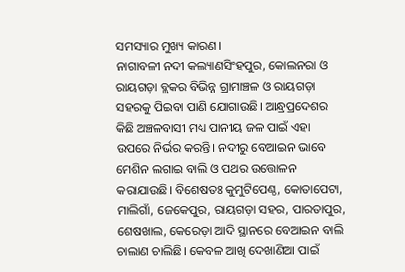ସମସ୍ୟାର ମୁଖ୍ୟ କାରଣ।
ନାଗାବଳୀ ନଦୀ କଲ୍ୟାଣସିଂହପୁର, କୋଲନରା ଓ ରାୟଗଡ଼ା ବ୍ଲକର ବିଭିନ୍ନ ଗ୍ରାମାଞ୍ଚଳ ଓ ରାୟଗଡ଼ା ସହରକୁ ପିଇବା ପାଣି ଯୋଗାଉଛି। ଆନ୍ଧ୍ରପ୍ରଦେଶର କିଛି ଅଞ୍ଚଳବାସୀ ମଧ୍ୟ ପାନୀୟ ଜଳ ପାଇଁ ଏହା ଉପରେ ନିର୍ଭର କରନ୍ତି। ନଦୀରୁ ବେଆଇନ ଭାବେ ମେଶିନ ଲଗାଇ ବାଲି ଓ ପଥର ଉତ୍ତୋଳନ କରାଯାଉଛି। ବିଶେଷତଃ କୁମୁଟିପେଣ୍ଠ, କୋତାପେଟା, ମାଲିଗାଁ, ଜେକେପୁର, ରାୟଗଡ଼ା ସହର, ପାରତାପୁର, ଶେଷଖାଲ, କେରେଡ଼ା ଆଦି ସ୍ଥାନରେ ବେଆଇନ ବାଲି ଚାଲାଣ ଚାଲିଛି। କେବଳ ଆଖି ଦେଖାଣିଆ ପାଇଁ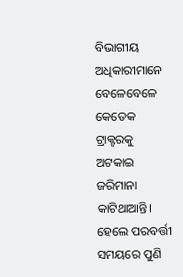ବିଭାଗୀୟ ଅଧିକାରୀମାନେ ବେଳେବେଳେ କେତେକ ଟ୍ରାକ୍ଟରକୁ ଅଟକାଇ ଜରିମାନା କାଟିଥାଆନ୍ତି। ହେଲେ ପରବର୍ତ୍ତୀ ସମୟରେ ପୁଣି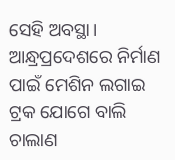ସେହି ଅବସ୍ଥା। ଆନ୍ଧ୍ରପ୍ରଦେଶରେ ନିର୍ମାଣ ପାଇଁ ମେଶିନ ଲଗାଇ ଟ୍ରକ ଯୋଗେ ବାଲି ଚାଲାଣ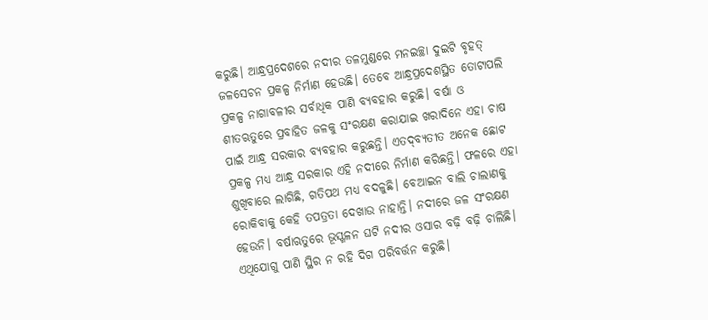କରୁଛି। ଆନ୍ଧ୍ରପ୍ରଦେଶରେ ନଦୀର ତଳମୁଣ୍ଡରେ ମନଇଚ୍ଛା ଦୁଇଟି ବୃହତ୍‌ ଜଳସେଚନ ପ୍ରକଳ୍ପ ନିର୍ମାଣ ହେଉଛି। ତେବେ ଆନ୍ଧ୍ରପ୍ରଦେଶସ୍ଥିତ ତୋଟାପଲି ପ୍ରକଳ୍ପ ନାଗାବଳୀର ସର୍ବାଧିକ ପାଣି ବ୍ୟବହାର କରୁଛି। ବର୍ଷା ଓ ଶୀତଋତୁରେ ପ୍ରବାହିତ ଜଳକୁ ସଂରକ୍ଷଣ କରାଯାଇ ଖରାଦିନେ ଏହା ଚାଷ ପାଇଁ ଆନ୍ଧ୍ର ସରକାର ବ୍ୟବହାର କରୁଛନ୍ତି। ଏତଦ୍‌ବ୍ୟତୀତ ଅନେକ ଛୋଟ ପ୍ରକଳ୍ପ ମଧ୍ୟ ଆନ୍ଧ୍ର ସରକାର ଏହି ନଦୀରେ ନିର୍ମାଣ କରିଛନ୍ତି। ଫଳରେ ଏହା ଶୁଖିବାରେ ଲାଗିଛି, ଗତିପଥ ମଧ୍ୟ ବଦଳୁଛି। ବେଆଇନ ବାଲି ଚାଲାଣକୁ ରୋକିବାକୁ କେହି ତପତ୍ରତା ଦେଖାଉ ନାହାନ୍ତି। ନଦୀରେ ଜଳ ସଂରକ୍ଷଣ ହେଉନି। ବର୍ଷାଋତୁରେ ଭୂସ୍ଖଳନ ଘଟି ନଦୀର ଓସାର ବଢ଼ି ବଢ଼ି ଚାଲିଛି। ଏଥିଯୋଗୁ ପାଣି ସ୍ଥିର ନ ରହି ଦିଗ ପରିବର୍ତ୍ତନ କରୁଛି।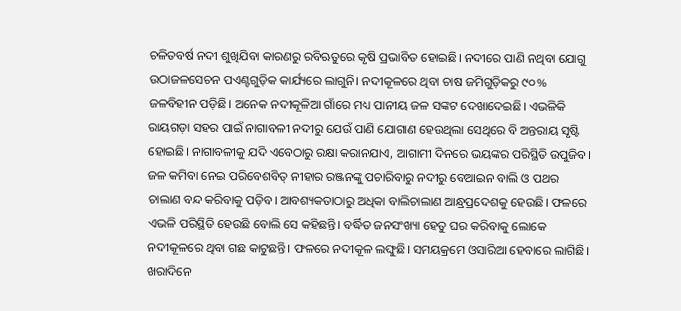ଚଳିତବର୍ଷ ନଦୀ ଶୁଖିଯିବା କାରଣରୁ ରବିଋତୁରେ କୃଷି ପ୍ରଭାବିତ ହୋଇଛି। ନଦୀରେ ପାଣି ନଥିବା ଯୋଗୁ ଉଠାଜଳସେଚନ ପଏଣ୍ଟଗୁଡ଼ିକ କାର୍ଯ୍ୟରେ ଲାଗୁନି। ନଦୀକୂଳରେ ଥିବା ଚାଷ ଜମିଗୁଡ଼ିକରୁ ୯୦% ଜଳବିହୀନ ପଡ଼ିଛି। ଅନେକ ନଦୀକୂଳିଆ ଗାଁରେ ମଧ୍ୟ ପାନୀୟ ଜଳ ସଙ୍କଟ ଦେଖାଦେଇଛି। ଏଭଳିକି ରାୟଗଡ଼ା ସହର ପାଇଁ ନାଗାବଳୀ ନଦୀରୁ ଯେଉଁ ପାଣି ଯୋଗାଣ ହେଉଥିଲା ସେଥିରେ ବି ଅନ୍ତରାୟ ସୃଷ୍ଟି ହୋଇଛି। ନାଗାବଳୀକୁ ଯଦି ଏବେଠାରୁ ରକ୍ଷା କରାନଯାଏ, ଆଗାମୀ ଦିନରେ ଭୟଙ୍କର ପରିସ୍ଥିତି ଉପୁଜିବ। ଜଳ କମିବା ନେଇ ପରିବେଶବିତ୍‌ ନୀହାର ରଞ୍ଜନଙ୍କୁ ପଚାରିବାରୁ ନଦୀରୁ ବେଆଇନ ବାଲି ଓ ପଥର ଚାଲାଣ ବନ୍ଦ କରିବାକୁ ପଡ଼ିବ। ଆବଶ୍ୟକତାଠାରୁ ଅଧିକା ବାଲିଚାଲାଣ ଆନ୍ଧ୍ରପ୍ରଦେଶକୁ ହେଉଛି। ଫଳରେ ଏଭଳି ପରିସ୍ଥିତି ହେଉଛି ବୋଲି ସେ କହିଛନ୍ତି। ବର୍ଦ୍ଧିତ ଜନସଂଖ୍ୟା ହେତୁ ଘର କରିବାକୁ ଲୋକେ ନଦୀକୂଳରେ ଥିବା ଗଛ କାଟୁଛନ୍ତି। ଫଳରେ ନଦୀକୂଳ ଲଙ୍ଘୁଛି। ସମୟକ୍ରମେ ଓସାରିଆ ହେବାରେ ଲାଗିଛି। ଖରାଦିନେ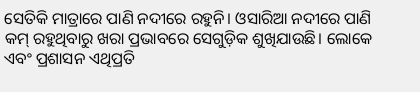ସେତିକି ମାତ୍ରାରେ ପାଣି ନଦୀରେ ରହୁନି। ଓସାରିଆ ନଦୀରେ ପାଣି କମ୍‌ ରହୁଥିବାରୁ ଖରା ପ୍ରଭାବରେ ସେଗୁଡ଼ିକ ଶୁଖିଯାଉଛି। ଲୋକେ ଏବଂ ପ୍ରଶାସନ ଏଥିପ୍ରତି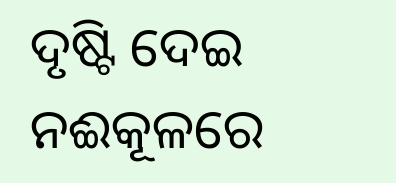ଦୃଷ୍ଟି ଦେଇ ନଈକୂଳରେ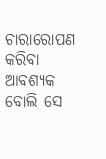ଚାରାରୋପଣ କରିବା ଆବଶ୍ୟକ ବୋଲି ସେ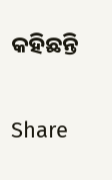କହିଛନ୍ତି

Share